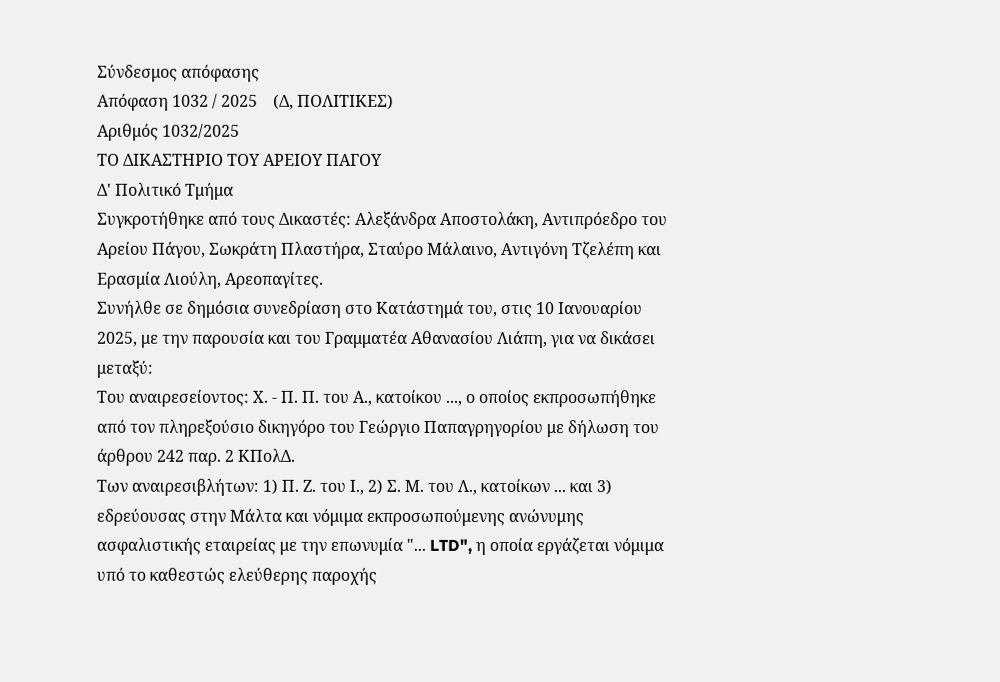Σύνδεσμος απόφασης
Απόφαση 1032 / 2025    (Δ, ΠΟΛΙΤΙΚΕΣ)
Αριθμός 1032/2025
ΤΟ ΔΙΚΑΣΤΗΡΙΟ ΤΟΥ ΑΡΕΙΟΥ ΠΑΓΟΥ
Δ' Πολιτικό Τμήμα
Συγκροτήθηκε από τους Δικαστές: Αλεξάνδρα Αποστολάκη, Αντιπρόεδρο του Αρείου Πάγου, Σωκράτη Πλαστήρα, Σταύρο Μάλαινο, Αντιγόνη Τζελέπη και Ερασμία Λιούλη, Αρεοπαγίτες.
Συνήλθε σε δημόσια συνεδρίαση στο Κατάστημά του, στις 10 Ιανουαρίου 2025, με την παρουσία και του Γραμματέα Αθανασίου Λιάπη, για να δικάσει μεταξύ:
Του αναιρεσείοντος: Χ. - Π. Π. του Α., κατοίκου ..., ο οποίος εκπροσωπήθηκε από τον πληρεξούσιο δικηγόρο του Γεώργιο Παπαγρηγορίου με δήλωση του άρθρου 242 παρ. 2 ΚΠολΔ.
Των αναιρεσιβλήτων: 1) Π. Ζ. του Ι., 2) Σ. Μ. του Λ., κατοίκων ... και 3) εδρεύουσας στην Μάλτα και νόμιμα εκπροσωπούμενης ανώνυμης ασφαλιστικής εταιρείας με την επωνυμία "... LTD", η οποία εργάζεται νόμιμα υπό το καθεστώς ελεύθερης παροχής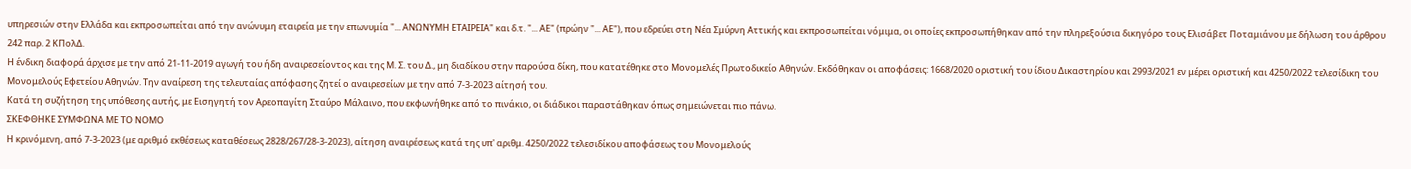υπηρεσιών στην Ελλάδα και εκπροσωπείται από την ανώνυμη εταιρεία με την επωνυμία "... ΑΝΩΝΥΜΗ ΕΤΑΙΡΕΙΑ" και δ.τ. "... ΑΕ" (πρώην "... ΑΕ"), που εδρεύει στη Νέα Σμύρνη Αττικής και εκπροσωπείται νόμιμα, οι οποίες εκπροσωπήθηκαν από την πληρεξούσια δικηγόρο τους Ελισάβετ Ποταμιάνου με δήλωση του άρθρου 242 παρ. 2 ΚΠολΔ.
Η ένδικη διαφορά άρχισε με την από 21-11-2019 αγωγή του ήδη αναιρεσείοντος και της Μ. Σ. του Δ., μη διαδίκου στην παρούσα δίκη, που κατατέθηκε στο Μονομελές Πρωτοδικείο Αθηνών. Εκδόθηκαν οι αποφάσεις: 1668/2020 οριστική του ίδιου Δικαστηρίου και 2993/2021 εν μέρει οριστική και 4250/2022 τελεσίδικη του Μονομελούς Εφετείου Αθηνών. Την αναίρεση της τελευταίας απόφασης ζητεί ο αναιρεσείων με την από 7-3-2023 αίτησή του.
Κατά τη συζήτηση της υπόθεσης αυτής, με Εισηγητή τον Αρεοπαγίτη Σταύρο Μάλαινο, που εκφωνήθηκε από το πινάκιο, οι διάδικοι παραστάθηκαν όπως σημειώνεται πιο πάνω.
ΣΚΕΦΘΗΚΕ ΣΥΜΦΩΝΑ ΜΕ ΤΟ ΝΟΜΟ
Η κρινόμενη, από 7-3-2023 (με αριθμό εκθέσεως καταθέσεως 2828/267/28-3-2023), αίτηση αναιρέσεως κατά της υπ' αριθμ. 4250/2022 τελεσιδίκου αποφάσεως του Μονομελούς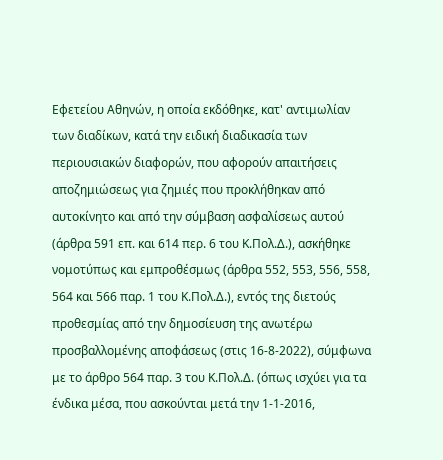Εφετείου Αθηνών, η οποία εκδόθηκε, κατ' αντιμωλίαν των διαδίκων, κατά την ειδική διαδικασία των περιουσιακών διαφορών, που αφορούν απαιτήσεις αποζημιώσεως για ζημιές που προκλήθηκαν από αυτοκίνητο και από την σύμβαση ασφαλίσεως αυτού (άρθρα 591 επ. και 614 περ. 6 του Κ.Πολ.Δ.), ασκήθηκε νομοτύπως και εμπροθέσμως (άρθρα 552, 553, 556, 558, 564 και 566 παρ. 1 του Κ.Πολ.Δ.), εντός της διετούς προθεσμίας από την δημοσίευση της ανωτέρω προσβαλλομένης αποφάσεως (στις 16-8-2022), σύμφωνα με το άρθρο 564 παρ. 3 του Κ.Πολ.Δ. (όπως ισχύει για τα ένδικα μέσα, που ασκούνται μετά την 1-1-2016,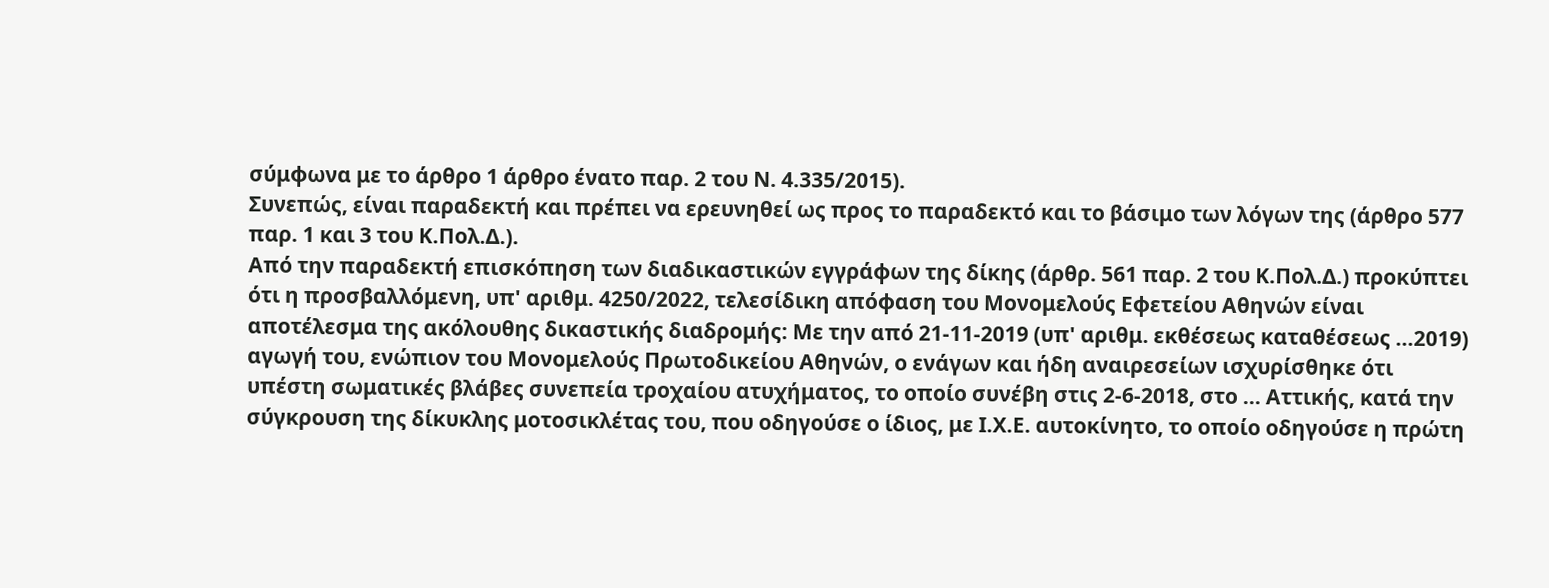σύμφωνα με το άρθρο 1 άρθρο ένατο παρ. 2 του Ν. 4.335/2015).
Συνεπώς, είναι παραδεκτή και πρέπει να ερευνηθεί ως προς το παραδεκτό και το βάσιμο των λόγων της (άρθρο 577 παρ. 1 και 3 του Κ.Πολ.Δ.).
Από την παραδεκτή επισκόπηση των διαδικαστικών εγγράφων της δίκης (άρθρ. 561 παρ. 2 του Κ.Πολ.Δ.) προκύπτει ότι η προσβαλλόμενη, υπ' αριθμ. 4250/2022, τελεσίδικη απόφαση του Μονομελούς Εφετείου Αθηνών είναι αποτέλεσμα της ακόλουθης δικαστικής διαδρομής: Με την από 21-11-2019 (υπ' αριθμ. εκθέσεως καταθέσεως ...2019) αγωγή του, ενώπιον του Μονομελούς Πρωτοδικείου Αθηνών, ο ενάγων και ήδη αναιρεσείων ισχυρίσθηκε ότι υπέστη σωματικές βλάβες συνεπεία τροχαίου ατυχήματος, το οποίο συνέβη στις 2-6-2018, στο ... Αττικής, κατά την σύγκρουση της δίκυκλης μοτοσικλέτας του, που οδηγούσε ο ίδιος, με Ι.Χ.Ε. αυτοκίνητο, το οποίο οδηγούσε η πρώτη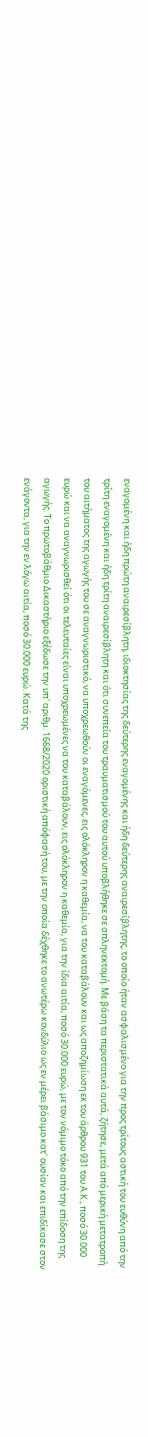εναγομένη και ήδη πρώτη αναιρεσίβλητη, ιδιοκτησίας της δεύτερης εναγομένης και ήδη δεύτερης αναιρεσίβλητης, το οποίο ήταν ασφαλισμένο για την προς τρίτους αστική του ευθύνη από την τρίτη εναγομένη και ήδη τρίτη αναιρεσίβλητη και ότι συνεπεία του τραυματισμού του αυτού υποβλήθηκε σε σπληνεκτομή. Με βάση τα περιστατικά αυτά, ζήτησε, μετά από μερική μετατροπή του αιτήματος της αγωγής του σε αναγνωριστικό, να υποχρεωθούν οι εναγόμενες, εις ολόκληρον η καθεμία, να του καταβάλουν και ως αποζημίωση εκ του άρθρου 931 του Α.Κ., ποσό 30.000 ευρώ και να αναγνωρισθεί ότι οι τελευταίες είναι υποχρεωμένες να του καταβάλουν, εις ολόκληρον η καθεμία, για την ίδια αιτία, ποσό 30.000 ευρώ, με τον νόμιμο τόκο από την επίδοση της αγωγής. Το πρωτοβάθμιο Δικαστήριο εξέδωσε την υπ' αριθμ. 1668/2020 οριστική απόφασή του, με την οποία δέχθηκε το ανωτέρω κονδύλιο ως εν μέρει βάσιμο κατ' ουσίαν και επιδίκασε στον ενάγοντα, για την εν λόγω αιτία, ποσό 30.000 ευρώ. Κατά της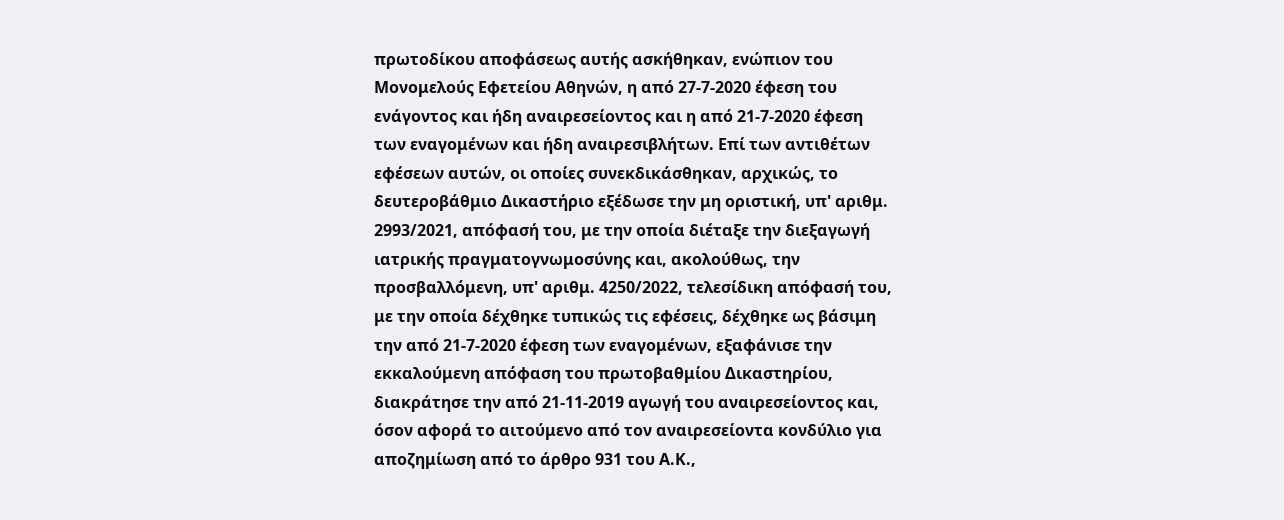πρωτοδίκου αποφάσεως αυτής ασκήθηκαν, ενώπιον του Μονομελούς Εφετείου Αθηνών, η από 27-7-2020 έφεση του ενάγοντος και ήδη αναιρεσείοντος και η από 21-7-2020 έφεση των εναγομένων και ήδη αναιρεσιβλήτων. Επί των αντιθέτων εφέσεων αυτών, οι οποίες συνεκδικάσθηκαν, αρχικώς, το δευτεροβάθμιο Δικαστήριο εξέδωσε την μη οριστική, υπ' αριθμ. 2993/2021, απόφασή του, με την οποία διέταξε την διεξαγωγή ιατρικής πραγματογνωμοσύνης και, ακολούθως, την προσβαλλόμενη, υπ' αριθμ. 4250/2022, τελεσίδικη απόφασή του, με την οποία δέχθηκε τυπικώς τις εφέσεις, δέχθηκε ως βάσιμη την από 21-7-2020 έφεση των εναγομένων, εξαφάνισε την εκκαλούμενη απόφαση του πρωτοβαθμίου Δικαστηρίου, διακράτησε την από 21-11-2019 αγωγή του αναιρεσείοντος και, όσον αφορά το αιτούμενο από τον αναιρεσείοντα κονδύλιο για αποζημίωση από το άρθρο 931 του Α.Κ.,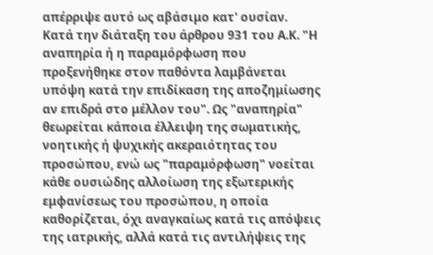απέρριψε αυτό ως αβάσιμο κατ' ουσίαν.
Κατά την διάταξη του άρθρου 931 του Α.Κ. "Η αναπηρία ή η παραμόρφωση που προξενήθηκε στον παθόντα λαμβάνεται υπόψη κατά την επιδίκαση της αποζημίωσης αν επιδρά στο μέλλον του". Ως "αναπηρία" θεωρείται κάποια έλλειψη της σωματικής, νοητικής ή ψυχικής ακεραιότητας του προσώπου, ενώ ως "παραμόρφωση" νοείται κάθε ουσιώδης αλλοίωση της εξωτερικής εμφανίσεως του προσώπου, η οποία καθορίζεται, όχι αναγκαίως κατά τις απόψεις της ιατρικής, αλλά κατά τις αντιλήψεις της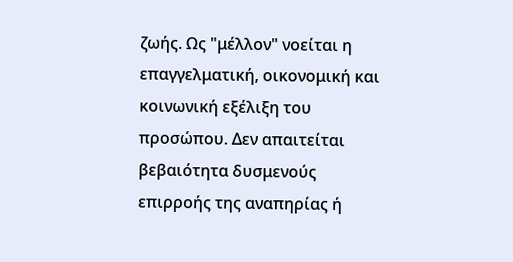ζωής. Ως "μέλλον" νοείται η επαγγελματική, οικονομική και κοινωνική εξέλιξη του προσώπου. Δεν απαιτείται βεβαιότητα δυσμενούς επιρροής της αναπηρίας ή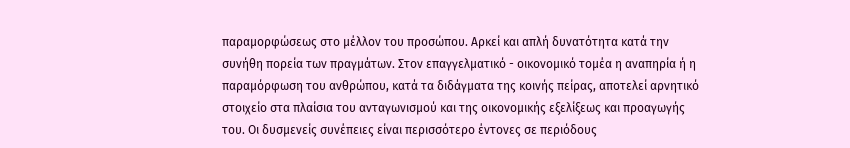παραμορφώσεως στο μέλλον του προσώπου. Αρκεί και απλή δυνατότητα κατά την συνήθη πορεία των πραγμάτων. Στον επαγγελματικό - οικονομικό τομέα η αναπηρία ή η παραμόρφωση του ανθρώπου, κατά τα διδάγματα της κοινής πείρας, αποτελεί αρνητικό στοιχείο στα πλαίσια του ανταγωνισμού και της οικονομικής εξελίξεως και προαγωγής του. Οι δυσμενείς συνέπειες είναι περισσότερο έντονες σε περιόδους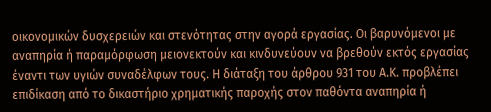οικονομικών δυσχερειών και στενότητας στην αγορά εργασίας. Οι βαρυνόμενοι με αναπηρία ή παραμόρφωση μειονεκτούν και κινδυνεύουν να βρεθούν εκτός εργασίας έναντι των υγιών συναδέλφων τους. Η διάταξη του άρθρου 931 του Α.Κ. προβλέπει επιδίκαση από το δικαστήριο χρηματικής παροχής στον παθόντα αναπηρία ή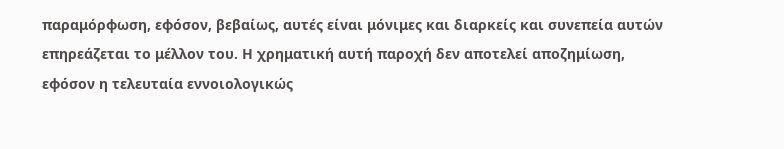παραμόρφωση, εφόσον, βεβαίως, αυτές είναι μόνιμες και διαρκείς και συνεπεία αυτών επηρεάζεται το μέλλον του. Η χρηματική αυτή παροχή δεν αποτελεί αποζημίωση, εφόσον η τελευταία εννοιολογικώς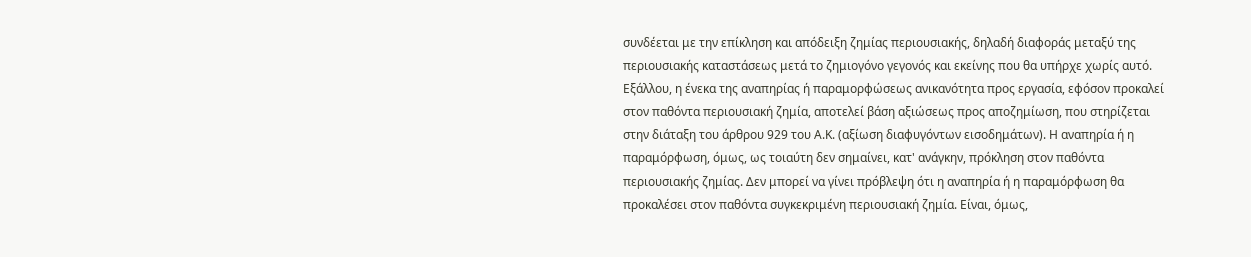συνδέεται με την επίκληση και απόδειξη ζημίας περιουσιακής, δηλαδή διαφοράς μεταξύ της περιουσιακής καταστάσεως μετά το ζημιογόνο γεγονός και εκείνης που θα υπήρχε χωρίς αυτό. Εξάλλου, η ένεκα της αναπηρίας ή παραμορφώσεως ανικανότητα προς εργασία, εφόσον προκαλεί στον παθόντα περιουσιακή ζημία, αποτελεί βάση αξιώσεως προς αποζημίωση, που στηρίζεται στην διάταξη του άρθρου 929 του Α.Κ. (αξίωση διαφυγόντων εισοδημάτων). Η αναπηρία ή η παραμόρφωση, όμως, ως τοιαύτη δεν σημαίνει, κατ' ανάγκην, πρόκληση στον παθόντα περιουσιακής ζημίας. Δεν μπορεί να γίνει πρόβλεψη ότι η αναπηρία ή η παραμόρφωση θα προκαλέσει στον παθόντα συγκεκριμένη περιουσιακή ζημία. Είναι, όμως,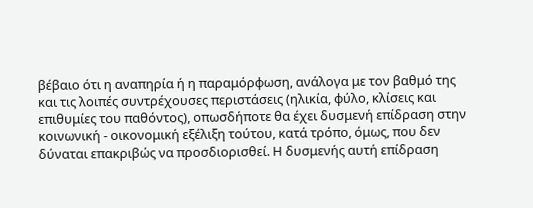βέβαιο ότι η αναπηρία ή η παραμόρφωση, ανάλογα με τον βαθμό της και τις λοιπές συντρέχουσες περιστάσεις (ηλικία, φύλο, κλίσεις και επιθυμίες του παθόντος), οπωσδήποτε θα έχει δυσμενή επίδραση στην κοινωνική - οικονομική εξέλιξη τούτου, κατά τρόπο, όμως, που δεν δύναται επακριβώς να προσδιορισθεί. Η δυσμενής αυτή επίδραση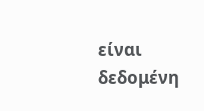είναι δεδομένη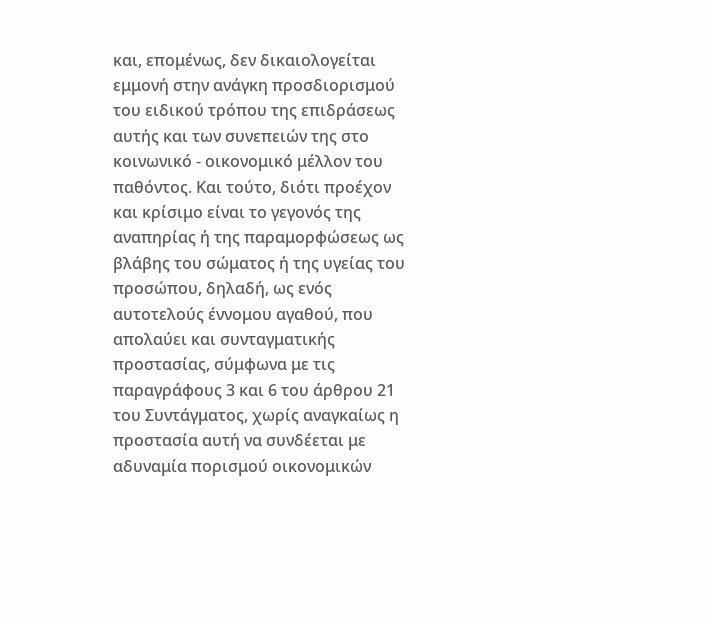και, επομένως, δεν δικαιολογείται εμμονή στην ανάγκη προσδιορισμού του ειδικού τρόπου της επιδράσεως αυτής και των συνεπειών της στο κοινωνικό - οικονομικό μέλλον του παθόντος. Και τούτο, διότι προέχον και κρίσιμο είναι το γεγονός της αναπηρίας ή της παραμορφώσεως ως βλάβης του σώματος ή της υγείας του προσώπου, δηλαδή, ως ενός αυτοτελούς έννομου αγαθού, που απολαύει και συνταγματικής προστασίας, σύμφωνα με τις παραγράφους 3 και 6 του άρθρου 21 του Συντάγματος, χωρίς αναγκαίως η προστασία αυτή να συνδέεται με αδυναμία πορισμού οικονομικών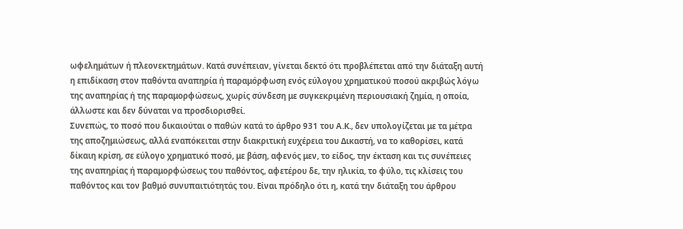ωφελημάτων ή πλεονεκτημάτων. Κατά συνέπειαν, γίνεται δεκτό ότι προβλέπεται από την διάταξη αυτή η επιδίκαση στον παθόντα αναπηρία ή παραμόρφωση ενός εύλογου χρηματικού ποσού ακριβώς λόγω της αναπηρίας ή της παραμορφώσεως, χωρίς σύνδεση με συγκεκριμένη περιουσιακή ζημία, η οποία, άλλωστε και δεν δύναται να προσδιορισθεί.
Συνεπώς, το ποσό που δικαιούται ο παθών κατά το άρθρο 931 του Α.Κ., δεν υπολογίζεται με τα μέτρα της αποζημιώσεως, αλλά εναπόκειται στην διακριτική ευχέρεια του Δικαστή, να το καθορίσει, κατά δίκαιη κρίση, σε εύλογο χρηματικό ποσό, με βάση, αφενός μεν, το είδος, την έκταση και τις συνέπειες της αναπηρίας ή παραμορφώσεως του παθόντος, αφετέρου δε, την ηλικία, το φύλο, τις κλίσεις του παθόντος και τον βαθμό συνυπαιτιότητάς του. Είναι πρόδηλο ότι η, κατά την διάταξη του άρθρου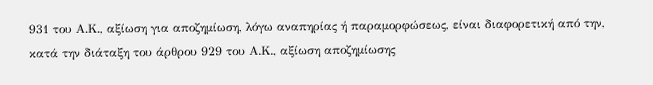931 του Α.Κ., αξίωση για αποζημίωση, λόγω αναπηρίας ή παραμορφώσεως, είναι διαφορετική από την, κατά την διάταξη του άρθρου 929 του Α.Κ., αξίωση αποζημίωσης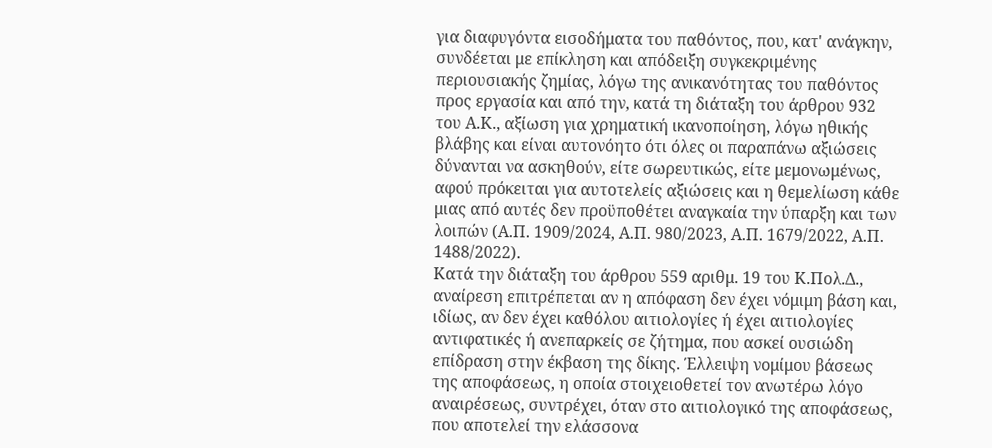για διαφυγόντα εισοδήματα του παθόντος, που, κατ' ανάγκην, συνδέεται με επίκληση και απόδειξη συγκεκριμένης περιουσιακής ζημίας, λόγω της ανικανότητας του παθόντος προς εργασία και από την, κατά τη διάταξη του άρθρου 932 του Α.Κ., αξίωση για χρηματική ικανοποίηση, λόγω ηθικής βλάβης και είναι αυτονόητο ότι όλες οι παραπάνω αξιώσεις δύνανται να ασκηθούν, είτε σωρευτικώς, είτε μεμονωμένως, αφού πρόκειται για αυτοτελείς αξιώσεις και η θεμελίωση κάθε μιας από αυτές δεν προϋποθέτει αναγκαία την ύπαρξη και των λοιπών (Α.Π. 1909/2024, Α.Π. 980/2023, Α.Π. 1679/2022, Α.Π. 1488/2022).
Κατά την διάταξη του άρθρου 559 αριθμ. 19 του Κ.Πολ.Δ., αναίρεση επιτρέπεται αν η απόφαση δεν έχει νόμιμη βάση και, ιδίως, αν δεν έχει καθόλου αιτιολογίες ή έχει αιτιολογίες αντιφατικές ή ανεπαρκείς σε ζήτημα, που ασκεί ουσιώδη επίδραση στην έκβαση της δίκης. Έλλειψη νομίμου βάσεως της αποφάσεως, η οποία στοιχειοθετεί τον ανωτέρω λόγο αναιρέσεως, συντρέχει, όταν στο αιτιολογικό της αποφάσεως, που αποτελεί την ελάσσονα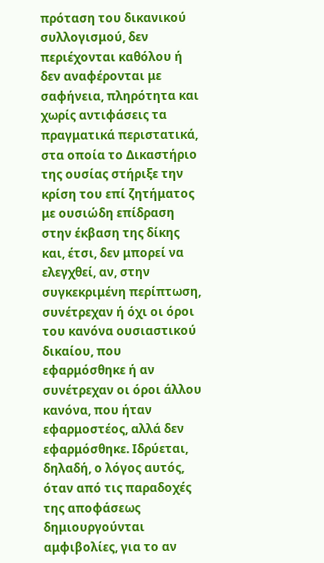πρόταση του δικανικού συλλογισμού, δεν περιέχονται καθόλου ή δεν αναφέρονται με σαφήνεια, πληρότητα και χωρίς αντιφάσεις τα πραγματικά περιστατικά, στα οποία το Δικαστήριο της ουσίας στήριξε την κρίση του επί ζητήματος με ουσιώδη επίδραση στην έκβαση της δίκης και, έτσι, δεν μπορεί να ελεγχθεί, αν, στην συγκεκριμένη περίπτωση, συνέτρεχαν ή όχι οι όροι του κανόνα ουσιαστικού δικαίου, που εφαρμόσθηκε ή αν συνέτρεχαν οι όροι άλλου κανόνα, που ήταν εφαρμοστέος, αλλά δεν εφαρμόσθηκε. Ιδρύεται, δηλαδή, ο λόγος αυτός, όταν από τις παραδοχές της αποφάσεως δημιουργούνται αμφιβολίες, για το αν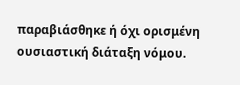παραβιάσθηκε ή όχι ορισμένη ουσιαστική διάταξη νόμου.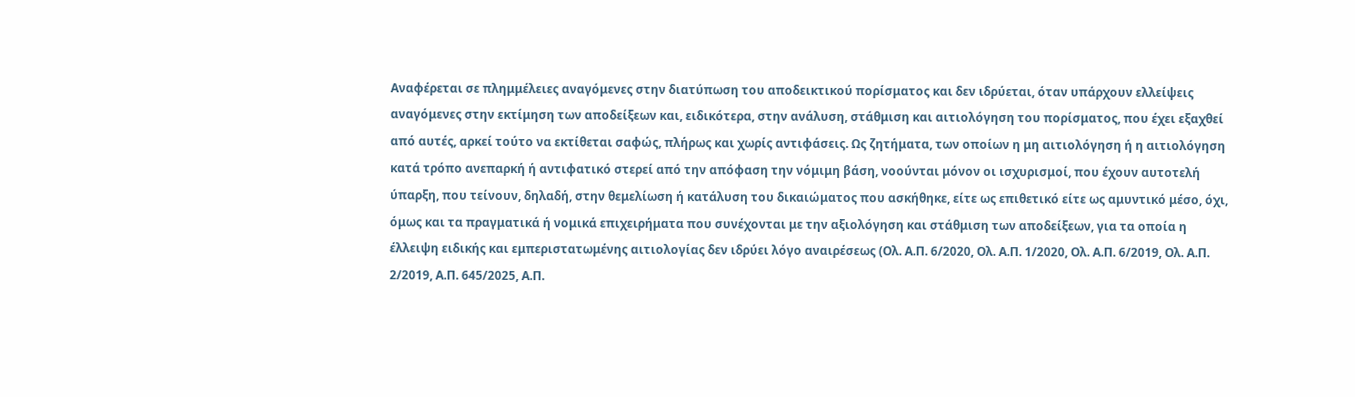Αναφέρεται σε πλημμέλειες αναγόμενες στην διατύπωση του αποδεικτικού πορίσματος και δεν ιδρύεται, όταν υπάρχουν ελλείψεις αναγόμενες στην εκτίμηση των αποδείξεων και, ειδικότερα, στην ανάλυση, στάθμιση και αιτιολόγηση του πορίσματος, που έχει εξαχθεί από αυτές, αρκεί τούτο να εκτίθεται σαφώς, πλήρως και χωρίς αντιφάσεις. Ως ζητήματα, των οποίων η μη αιτιολόγηση ή η αιτιολόγηση κατά τρόπο ανεπαρκή ή αντιφατικό στερεί από την απόφαση την νόμιμη βάση, νοούνται μόνον οι ισχυρισμοί, που έχουν αυτοτελή ύπαρξη, που τείνουν, δηλαδή, στην θεμελίωση ή κατάλυση του δικαιώματος που ασκήθηκε, είτε ως επιθετικό είτε ως αμυντικό μέσο, όχι, όμως και τα πραγματικά ή νομικά επιχειρήματα που συνέχονται με την αξιολόγηση και στάθμιση των αποδείξεων, για τα οποία η έλλειψη ειδικής και εμπεριστατωμένης αιτιολογίας δεν ιδρύει λόγο αναιρέσεως (Ολ. Α.Π. 6/2020, Ολ. Α.Π. 1/2020, Ολ. Α.Π. 6/2019, Ολ. Α.Π. 2/2019, Α.Π. 645/2025, Α.Π.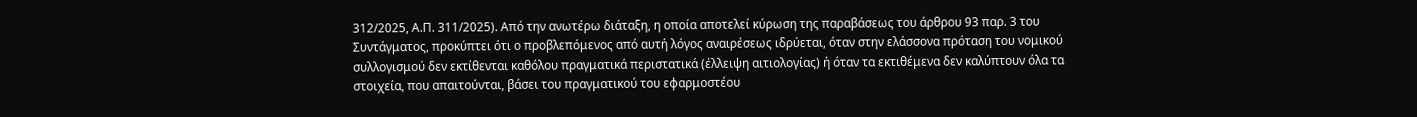312/2025, Α.Π. 311/2025). Από την ανωτέρω διάταξη, η οποία αποτελεί κύρωση της παραβάσεως του άρθρου 93 παρ. 3 του Συντάγματος, προκύπτει ότι ο προβλεπόμενος από αυτή λόγος αναιρέσεως ιδρύεται, όταν στην ελάσσονα πρόταση του νομικού συλλογισμού δεν εκτίθενται καθόλου πραγματικά περιστατικά (έλλειψη αιτιολογίας) ή όταν τα εκτιθέμενα δεν καλύπτουν όλα τα στοιχεία, που απαιτούνται, βάσει του πραγματικού του εφαρμοστέου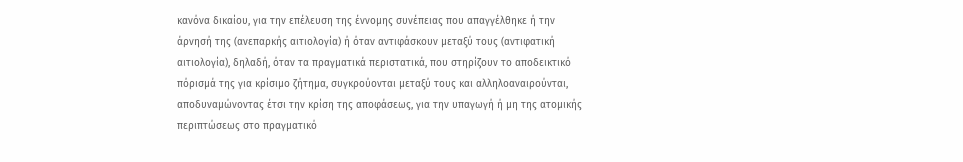κανόνα δικαίου, για την επέλευση της έννομης συνέπειας που απαγγέλθηκε ή την άρνησή της (ανεπαρκής αιτιολογία) ή όταν αντιφάσκουν μεταξύ τους (αντιφατική αιτιολογία), δηλαδή, όταν τα πραγματικά περιστατικά, που στηρίζουν το αποδεικτικό πόρισμά της για κρίσιμο ζήτημα, συγκρούονται μεταξύ τους και αλληλοαναιρούνται, αποδυναμώνοντας έτσι την κρίση της αποφάσεως, για την υπαγωγή ή μη της ατομικής περιπτώσεως στο πραγματικό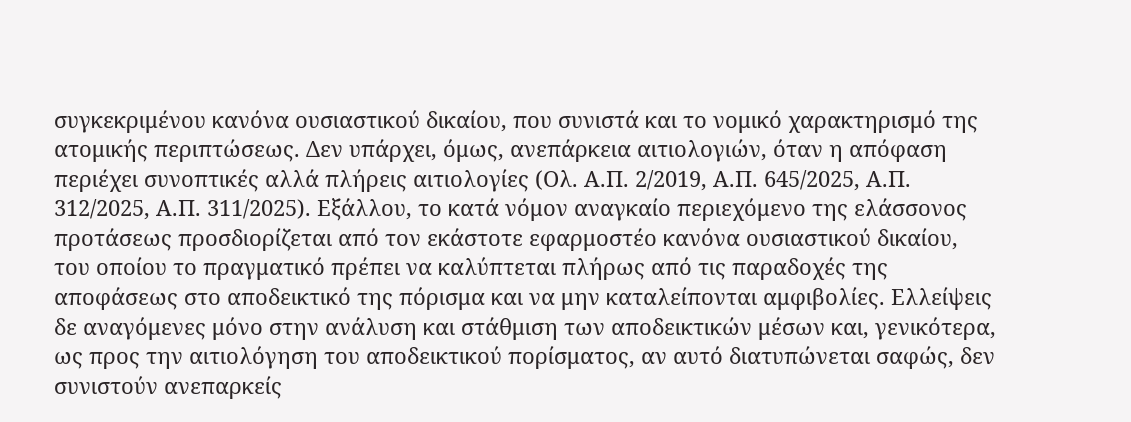συγκεκριμένου κανόνα ουσιαστικού δικαίου, που συνιστά και το νομικό χαρακτηρισμό της ατομικής περιπτώσεως. Δεν υπάρχει, όμως, ανεπάρκεια αιτιολογιών, όταν η απόφαση περιέχει συνοπτικές αλλά πλήρεις αιτιολογίες (Ολ. Α.Π. 2/2019, Α.Π. 645/2025, Α.Π. 312/2025, Α.Π. 311/2025). Εξάλλου, το κατά νόμον αναγκαίο περιεχόμενο της ελάσσονος προτάσεως προσδιορίζεται από τον εκάστοτε εφαρμοστέο κανόνα ουσιαστικού δικαίου, του οποίου το πραγματικό πρέπει να καλύπτεται πλήρως από τις παραδοχές της αποφάσεως στο αποδεικτικό της πόρισμα και να μην καταλείπονται αμφιβολίες. Ελλείψεις δε αναγόμενες μόνο στην ανάλυση και στάθμιση των αποδεικτικών μέσων και, γενικότερα, ως προς την αιτιολόγηση του αποδεικτικού πορίσματος, αν αυτό διατυπώνεται σαφώς, δεν συνιστούν ανεπαρκείς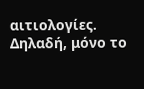αιτιολογίες. Δηλαδή, μόνο το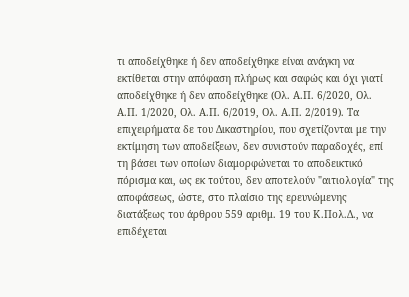τι αποδείχθηκε ή δεν αποδείχθηκε είναι ανάγκη να εκτίθεται στην απόφαση πλήρως και σαφώς και όχι γιατί αποδείχθηκε ή δεν αποδείχθηκε (Ολ. Α.Π. 6/2020, Ολ. Α.Π. 1/2020, Ολ. Α.Π. 6/2019, Ολ. Α.Π. 2/2019). Τα επιχειρήματα δε του Δικαστηρίου, που σχετίζονται με την εκτίμηση των αποδείξεων, δεν συνιστούν παραδοχές, επί τη βάσει των οποίων διαμορφώνεται το αποδεικτικό πόρισμα και, ως εκ τούτου, δεν αποτελούν "αιτιολογία" της αποφάσεως, ώστε, στο πλαίσιο της ερευνώμενης διατάξεως του άρθρου 559 αριθμ. 19 του Κ.Πολ.Δ., να επιδέχεται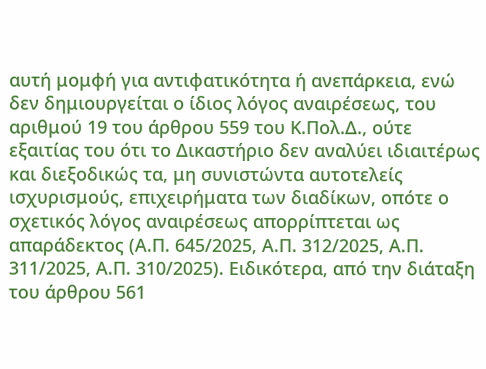αυτή μομφή για αντιφατικότητα ή ανεπάρκεια, ενώ δεν δημιουργείται ο ίδιος λόγος αναιρέσεως, του αριθμού 19 του άρθρου 559 του Κ.Πολ.Δ., ούτε εξαιτίας του ότι το Δικαστήριο δεν αναλύει ιδιαιτέρως και διεξοδικώς τα, μη συνιστώντα αυτοτελείς ισχυρισμούς, επιχειρήματα των διαδίκων, οπότε ο σχετικός λόγος αναιρέσεως απορρίπτεται ως απαράδεκτος (Α.Π. 645/2025, Α.Π. 312/2025, Α.Π. 311/2025, Α.Π. 310/2025). Ειδικότερα, από την διάταξη του άρθρου 561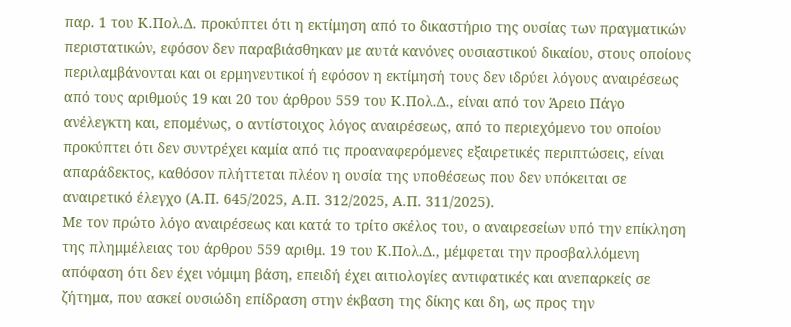παρ. 1 του Κ.Πολ.Δ. προκύπτει ότι η εκτίμηση από το δικαστήριο της ουσίας των πραγματικών περιστατικών, εφόσον δεν παραβιάσθηκαν με αυτά κανόνες ουσιαστικού δικαίου, στους οποίους περιλαμβάνονται και οι ερμηνευτικοί ή εφόσον η εκτίμησή τους δεν ιδρύει λόγους αναιρέσεως από τους αριθμούς 19 και 20 του άρθρου 559 του Κ.Πολ.Δ., είναι από τον Άρειο Πάγο ανέλεγκτη και, επομένως, ο αντίστοιχος λόγος αναιρέσεως, από το περιεχόμενο του οποίου προκύπτει ότι δεν συντρέχει καμία από τις προαναφερόμενες εξαιρετικές περιπτώσεις, είναι απαράδεκτος, καθόσον πλήττεται πλέον η ουσία της υποθέσεως που δεν υπόκειται σε αναιρετικό έλεγχο (Α.Π. 645/2025, Α.Π. 312/2025, Α.Π. 311/2025).
Με τον πρώτο λόγο αναιρέσεως και κατά το τρίτο σκέλος του, ο αναιρεσείων υπό την επίκληση της πλημμέλειας του άρθρου 559 αριθμ. 19 του Κ.Πολ.Δ., μέμφεται την προσβαλλόμενη απόφαση ότι δεν έχει νόμιμη βάση, επειδή έχει αιτιολογίες αντιφατικές και ανεπαρκείς σε ζήτημα, που ασκεί ουσιώδη επίδραση στην έκβαση της δίκης και δη, ως προς την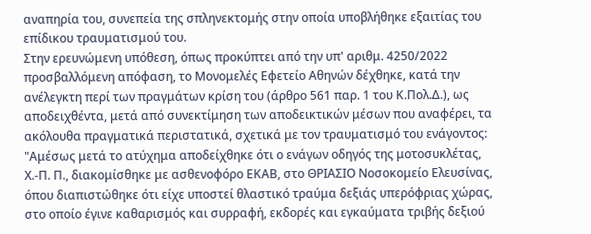αναπηρία του, συνεπεία της σπληνεκτομής στην οποία υποβλήθηκε εξαιτίας του επίδικου τραυματισμού του.
Στην ερευνώμενη υπόθεση, όπως προκύπτει από την υπ' αριθμ. 4250/2022 προσβαλλόμενη απόφαση, το Μονομελές Εφετείο Αθηνών δέχθηκε, κατά την ανέλεγκτη περί των πραγμάτων κρίση του (άρθρο 561 παρ. 1 του Κ.Πολ.Δ.), ως αποδειχθέντα, μετά από συνεκτίμηση των αποδεικτικών μέσων που αναφέρει, τα ακόλουθα πραγματικά περιστατικά, σχετικά με τον τραυματισμό του ενάγοντος: "Αμέσως μετά το ατύχημα αποδείχθηκε ότι ο ενάγων οδηγός της μοτοσυκλέτας, Χ.-Π. Π., διακομίσθηκε με ασθενοφόρο ΕΚΑΒ, στο ΘΡΙΑΣΙΟ Νοσοκομείο Ελευσίνας, όπου διαπιστώθηκε ότι είχε υποστεί θλαστικό τραύμα δεξιάς υπερόφριας χώρας, στο οποίο έγινε καθαρισμός και συρραφή, εκδορές και εγκαύματα τριβής δεξιού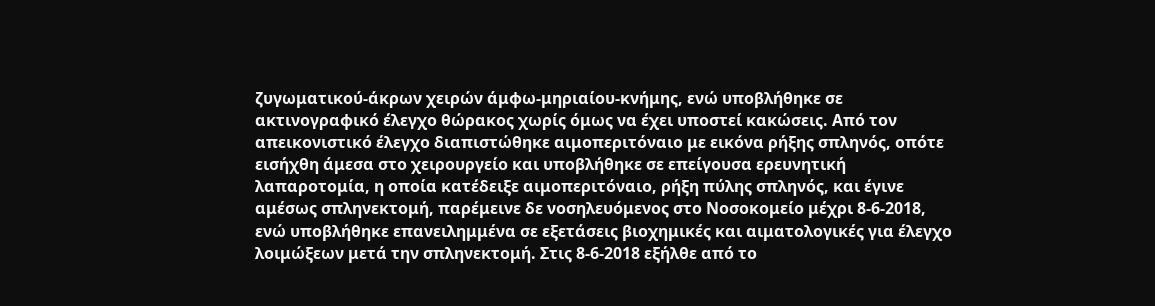ζυγωματικού-άκρων χειρών άμφω-μηριαίου-κνήμης, ενώ υποβλήθηκε σε ακτινογραφικό έλεγχο θώρακος χωρίς όμως να έχει υποστεί κακώσεις. Από τον απεικονιστικό έλεγχο διαπιστώθηκε αιμοπεριτόναιο με εικόνα ρήξης σπληνός, οπότε εισήχθη άμεσα στο χειρουργείο και υποβλήθηκε σε επείγουσα ερευνητική λαπαροτομία, η οποία κατέδειξε αιμοπεριτόναιο, ρήξη πύλης σπληνός, και έγινε αμέσως σπληνεκτομή, παρέμεινε δε νοσηλευόμενος στο Νοσοκομείο μέχρι 8-6-2018, ενώ υποβλήθηκε επανειλημμένα σε εξετάσεις βιοχημικές και αιματολογικές για έλεγχο λοιμώξεων μετά την σπληνεκτομή. Στις 8-6-2018 εξήλθε από το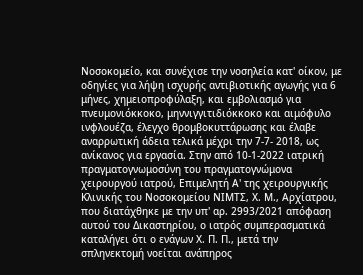Νοσοκομείο, και συνέχισε την νοσηλεία κατ' οίκον, με οδηγίες για λήψη ισχυρής αντιβιοτικής αγωγής για 6 μήνες, χημειοπροφύλαξη, και εμβολιασμό για πνευμονιόκκοκο, μηννιγγιτιδιόκκοκο και αιμόφυλο ινφλουέζα, έλεγχο θρομβοκυττάρωσης και έλαβε αναρρωτική άδεια τελικά μέχρι την 7-7- 2018, ως ανίκανος για εργασία. Στην από 10-1-2022 ιατρική πραγματογνωμοσύνη του πραγματογνώμονα χειρουργού ιατρού, Επιμελητή Α' της χειρουργικής Κλινικής του Νοσοκομείου ΝΙΜΤΣ, Χ. Μ., Αρχίατρου, που διατάχθηκε με την υπ' αρ. 2993/2021 απόφαση αυτού του Δικαστηρίου, ο ιατρός συμπερασματικά καταλήγει ότι ο ενάγων Χ. Π. Π., μετά την σπληνεκτομή νοείται ανάπηρος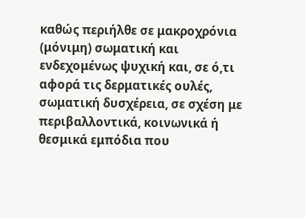καθώς περιήλθε σε μακροχρόνια (μόνιμη) σωματική και ενδεχομένως ψυχική και, σε ό,τι αφορά τις δερματικές ουλές, σωματική δυσχέρεια, σε σχέση με περιβαλλοντικά, κοινωνικά ή θεσμικά εμπόδια που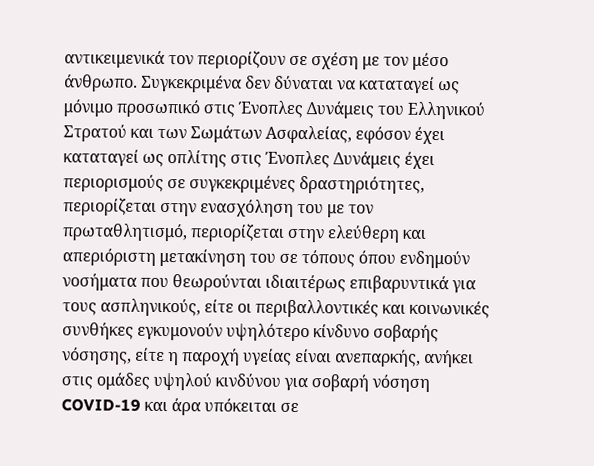αντικειμενικά τον περιορίζουν σε σχέση με τον μέσο άνθρωπο. Συγκεκριμένα δεν δύναται να καταταγεί ως μόνιμο προσωπικό στις Ένοπλες Δυνάμεις του Ελληνικού Στρατού και των Σωμάτων Ασφαλείας, εφόσον έχει καταταγεί ως οπλίτης στις Ένοπλες Δυνάμεις έχει περιορισμούς σε συγκεκριμένες δραστηριότητες, περιορίζεται στην ενασχόληση του με τον πρωταθλητισμό, περιορίζεται στην ελεύθερη και απεριόριστη μετακίνηση του σε τόπους όπου ενδημούν νοσήματα που θεωρούνται ιδιαιτέρως επιβαρυντικά για τους ασπληνικούς, είτε οι περιβαλλοντικές και κοινωνικές συνθήκες εγκυμονούν υψηλότερο κίνδυνο σοβαρής νόσησης, είτε η παροχή υγείας είναι ανεπαρκής, ανήκει στις ομάδες υψηλού κινδύνου για σοβαρή νόσηση COVID-19 και άρα υπόκειται σε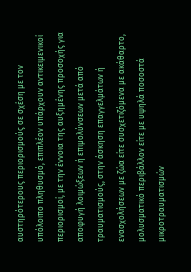αυστηρότερους περιορισμούς σε σχέση με τον υπόλοιπο πληθυσμό, επιπλέον υπάρχουν αντικειμενικοί περιορισμοί, με την έννοια της αυξημένης προσοχής για αποφυγή λοιμώξεων ή επιμολύνσεων μετά από τραυματισμούς, στην άσκηση επαγγελμάτων ή ενασχολήσεων με ζώα είτε συσχετιζόμενα με ακάθαρτο, μολυσματικό περιβάλλον είτε με υψηλά ποσοστά μικροτραυματισμών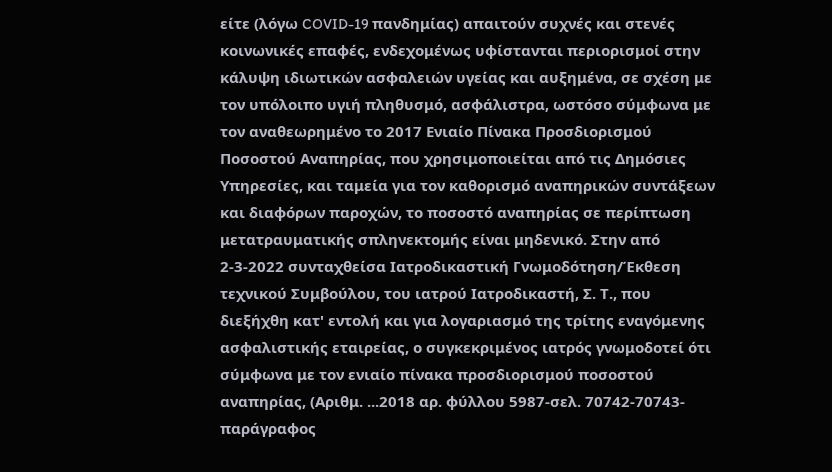είτε (λόγω COVID-19 πανδημίας) απαιτούν συχνές και στενές κοινωνικές επαφές, ενδεχομένως υφίστανται περιορισμοί στην κάλυψη ιδιωτικών ασφαλειών υγείας και αυξημένα, σε σχέση με τον υπόλοιπο υγιή πληθυσμό, ασφάλιστρα, ωστόσο σύμφωνα με τον αναθεωρημένο το 2017 Ενιαίο Πίνακα Προσδιορισμού Ποσοστού Αναπηρίας, που χρησιμοποιείται από τις Δημόσιες Υπηρεσίες, και ταμεία για τον καθορισμό αναπηρικών συντάξεων και διαφόρων παροχών, το ποσοστό αναπηρίας σε περίπτωση μετατραυματικής σπληνεκτομής είναι μηδενικό. Στην από 2-3-2022 συνταχθείσα Ιατροδικαστική Γνωμοδότηση/Έκθεση τεχνικού Συμβούλου, του ιατρού Ιατροδικαστή, Σ. Τ., που διεξήχθη κατ' εντολή και για λογαριασμό της τρίτης εναγόμενης ασφαλιστικής εταιρείας, ο συγκεκριμένος ιατρός γνωμοδοτεί ότι σύμφωνα με τον ενιαίο πίνακα προσδιορισμού ποσοστού αναπηρίας, (Αριθμ. ...2018 αρ. φύλλου 5987-σελ. 70742-70743-παράγραφος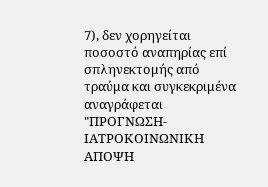7), δεν χορηγείται ποσοστό αναπηρίας επί σπληνεκτομής από τραύμα και συγκεκριμένα αναγράφεται "ΠΡΟΓΝΩΣΗ- ΙΑΤΡΟΚΟΙΝΩΝΙΚΗ ΑΠΟΨΗ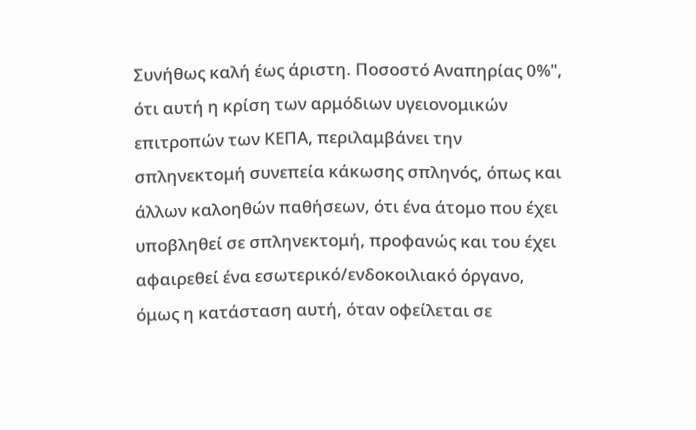Συνήθως καλή έως άριστη. Ποσοστό Αναπηρίας 0%", ότι αυτή η κρίση των αρμόδιων υγειονομικών επιτροπών των ΚΕΠΑ, περιλαμβάνει την σπληνεκτομή συνεπεία κάκωσης σπληνός, όπως και άλλων καλοηθών παθήσεων, ότι ένα άτομο που έχει υποβληθεί σε σπληνεκτομή, προφανώς και του έχει αφαιρεθεί ένα εσωτερικό/ενδοκοιλιακό όργανο, όμως η κατάσταση αυτή, όταν οφείλεται σε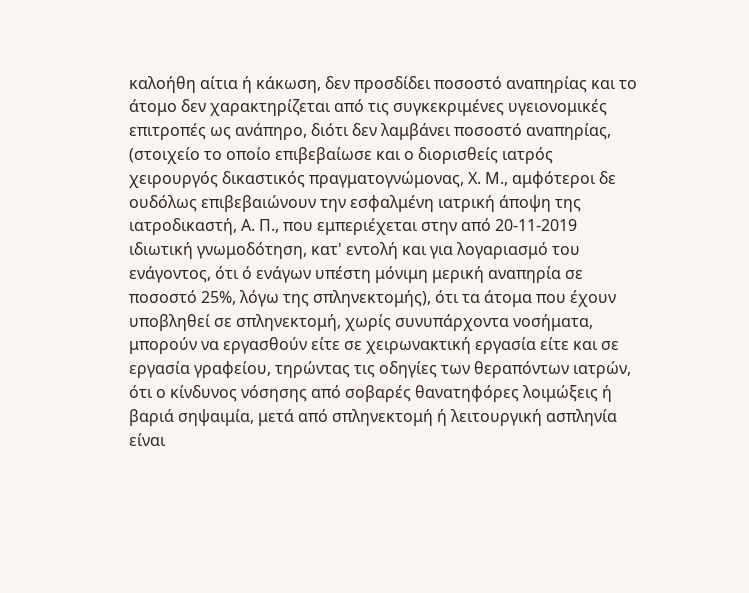καλοήθη αίτια ή κάκωση, δεν προσδίδει ποσοστό αναπηρίας και το άτομο δεν χαρακτηρίζεται από τις συγκεκριμένες υγειονομικές επιτροπές ως ανάπηρο, διότι δεν λαμβάνει ποσοστό αναπηρίας, (στοιχείο το οποίο επιβεβαίωσε και ο διορισθείς ιατρός χειρουργός δικαστικός πραγματογνώμονας, Χ. Μ., αμφότεροι δε ουδόλως επιβεβαιώνουν την εσφαλμένη ιατρική άποψη της ιατροδικαστή, Α. Π., που εμπεριέχεται στην από 20-11-2019 ιδιωτική γνωμοδότηση, κατ' εντολή και για λογαριασμό του ενάγοντος, ότι ό ενάγων υπέστη μόνιμη μερική αναπηρία σε ποσοστό 25%, λόγω της σπληνεκτομής), ότι τα άτομα που έχουν υποβληθεί σε σπληνεκτομή, χωρίς συνυπάρχοντα νοσήματα, μπορούν να εργασθούν είτε σε χειρωνακτική εργασία είτε και σε εργασία γραφείου, τηρώντας τις οδηγίες των θεραπόντων ιατρών, ότι ο κίνδυνος νόσησης από σοβαρές θανατηφόρες λοιμώξεις ή βαριά σηψαιμία, μετά από σπληνεκτομή ή λειτουργική ασπληνία είναι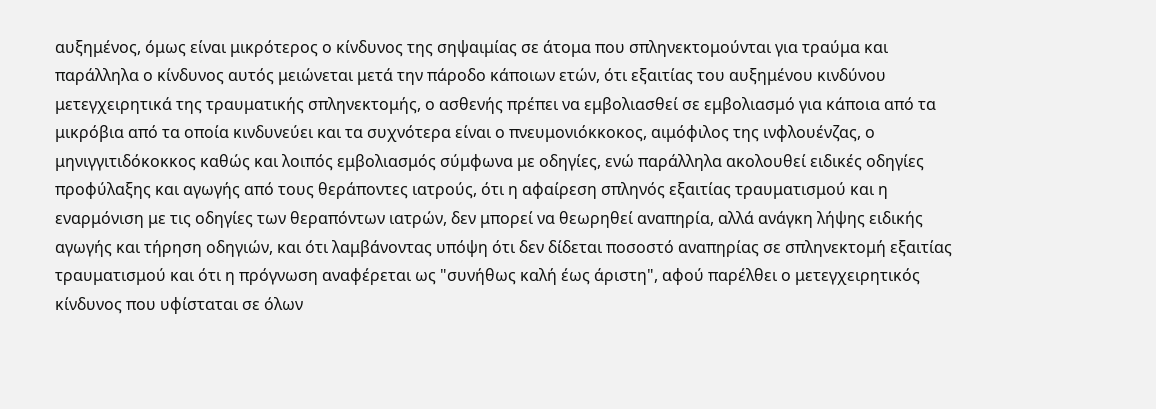αυξημένος, όμως είναι μικρότερος ο κίνδυνος της σηψαιμίας σε άτομα που σπληνεκτομούνται για τραύμα και παράλληλα ο κίνδυνος αυτός μειώνεται μετά την πάροδο κάποιων ετών, ότι εξαιτίας του αυξημένου κινδύνου μετεγχειρητικά της τραυματικής σπληνεκτομής, ο ασθενής πρέπει να εμβολιασθεί σε εμβολιασμό για κάποια από τα μικρόβια από τα οποία κινδυνεύει και τα συχνότερα είναι ο πνευμονιόκκοκος, αιμόφιλος της ινφλουένζας, ο μηνιγγιτιδόκοκκος καθώς και λοιπός εμβολιασμός σύμφωνα με οδηγίες, ενώ παράλληλα ακολουθεί ειδικές οδηγίες προφύλαξης και αγωγής από τους θεράποντες ιατρούς, ότι η αφαίρεση σπληνός εξαιτίας τραυματισμού και η εναρμόνιση με τις οδηγίες των θεραπόντων ιατρών, δεν μπορεί να θεωρηθεί αναπηρία, αλλά ανάγκη λήψης ειδικής αγωγής και τήρηση οδηγιών, και ότι λαμβάνοντας υπόψη ότι δεν δίδεται ποσοστό αναπηρίας σε σπληνεκτομή εξαιτίας τραυματισμού και ότι η πρόγνωση αναφέρεται ως "συνήθως καλή έως άριστη", αφού παρέλθει ο μετεγχειρητικός κίνδυνος που υφίσταται σε όλων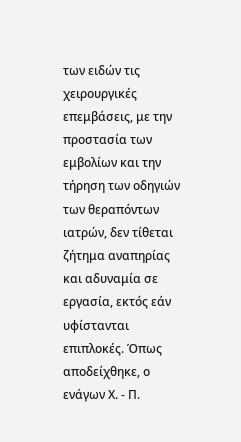των ειδών τις χειρουργικές επεμβάσεις, με την προστασία των εμβολίων και την τήρηση των οδηγιών των θεραπόντων ιατρών, δεν τίθεται ζήτημα αναπηρίας και αδυναμία σε εργασία, εκτός εάν υφίστανται επιπλοκές. Όπως αποδείχθηκε, ο ενάγων Χ. - Π.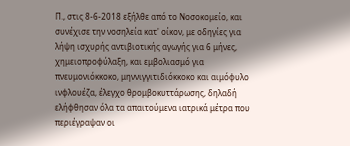Π., στις 8-6-2018 εξήλθε από το Νοσοκομείο, και συνέχισε την νοσηλεία κατ' οίκον, με οδηγίες για λήψη ισχυρής αντιβιοτικής αγωγής για 6 μήνες, χημειοπροφύλαξη, και εμβολιασμό για πνευμονιόκκοκο, μηννιγγιτιδιόκκοκο και αιμόφυλο ινφλουέζα, έλεγχο θρομβοκυττάρωσης, δηλαδή ελήφθησαν όλα τα απαιτούμενα ιατρικά μέτρα που περιέγραψαν οι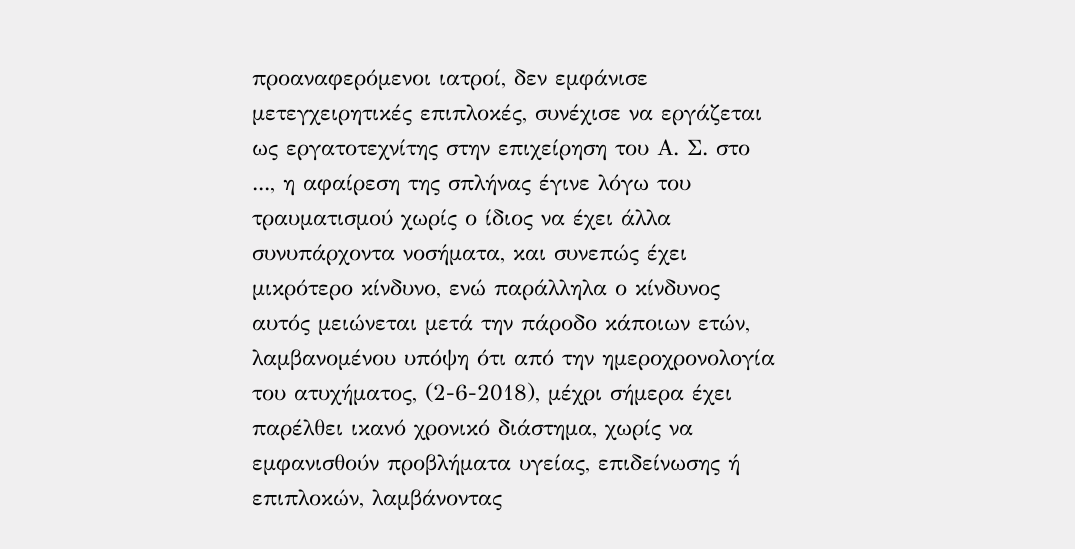προαναφερόμενοι ιατροί, δεν εμφάνισε μετεγχειρητικές επιπλοκές, συνέχισε να εργάζεται ως εργατοτεχνίτης στην επιχείρηση του Α. Σ. στο ..., η αφαίρεση της σπλήνας έγινε λόγω του τραυματισμού χωρίς ο ίδιος να έχει άλλα συνυπάρχοντα νοσήματα, και συνεπώς έχει μικρότερο κίνδυνο, ενώ παράλληλα ο κίνδυνος αυτός μειώνεται μετά την πάροδο κάποιων ετών, λαμβανομένου υπόψη ότι από την ημεροχρονολογία του ατυχήματος, (2-6-2018), μέχρι σήμερα έχει παρέλθει ικανό χρονικό διάστημα, χωρίς να εμφανισθούν προβλήματα υγείας, επιδείνωσης ή επιπλοκών, λαμβάνοντας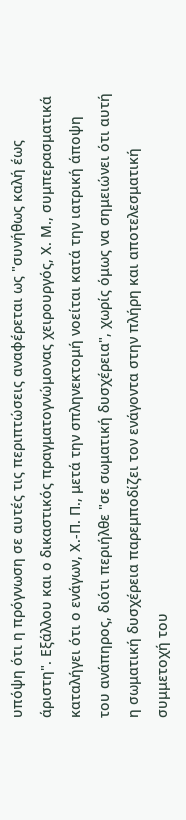υπόψη ότι η πρόγνωση σε αυτές τις περιπτώσεις αναφέρεται ως "συνήθως καλή έως άριστη". Εξάλλου και ο δικαστικός πραγματογνώμονας χειρουργός, Χ. Μ., συμπερασματικά καταλήγει ότι ο ενάγων, Χ.-Π. Π., μετά την σπληνεκτομή νοείται κατά την ιατρική άποψη του ανάπηρος, διότι περιήλθε "σε σωματική δυσχέρεια", χωρίς όμως να σημειώνει ότι αυτή η σωματική δυσχέρεια παρεμποδίζει τον ενάγοντα στην πλήρη και αποτελεσματική συμμετοχή του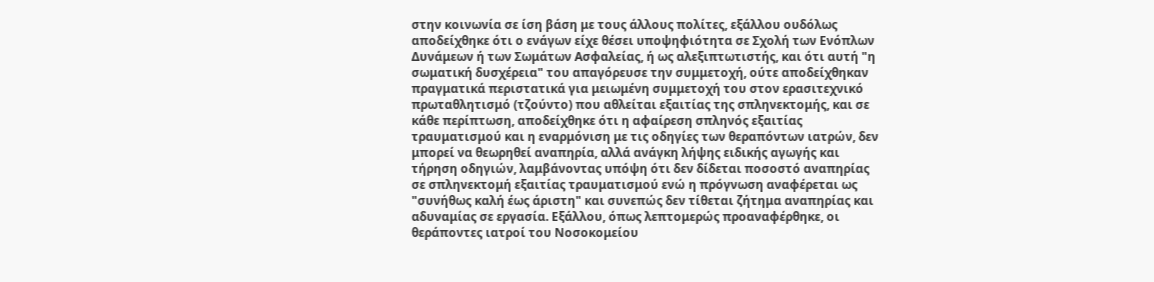στην κοινωνία σε ίση βάση με τους άλλους πολίτες, εξάλλου ουδόλως αποδείχθηκε ότι ο ενάγων είχε θέσει υποψηφιότητα σε Σχολή των Ενόπλων Δυνάμεων ή των Σωμάτων Ασφαλείας, ή ως αλεξιπτωτιστής, και ότι αυτή "η σωματική δυσχέρεια" του απαγόρευσε την συμμετοχή, ούτε αποδείχθηκαν πραγματικά περιστατικά για μειωμένη συμμετοχή του στον ερασιτεχνικό πρωταθλητισμό (τζούντο) που αθλείται εξαιτίας της σπληνεκτομής, και σε κάθε περίπτωση, αποδείχθηκε ότι η αφαίρεση σπληνός εξαιτίας τραυματισμού και η εναρμόνιση με τις οδηγίες των θεραπόντων ιατρών, δεν μπορεί να θεωρηθεί αναπηρία, αλλά ανάγκη λήψης ειδικής αγωγής και τήρηση οδηγιών, λαμβάνοντας υπόψη ότι δεν δίδεται ποσοστό αναπηρίας σε σπληνεκτομή εξαιτίας τραυματισμού ενώ η πρόγνωση αναφέρεται ως "συνήθως καλή έως άριστη" και συνεπώς δεν τίθεται ζήτημα αναπηρίας και αδυναμίας σε εργασία. Εξάλλου, όπως λεπτομερώς προαναφέρθηκε, οι θεράποντες ιατροί του Νοσοκομείου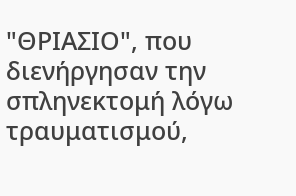"ΘΡΙΑΣΙΟ", που διενήργησαν την σπληνεκτομή λόγω τραυματισμού,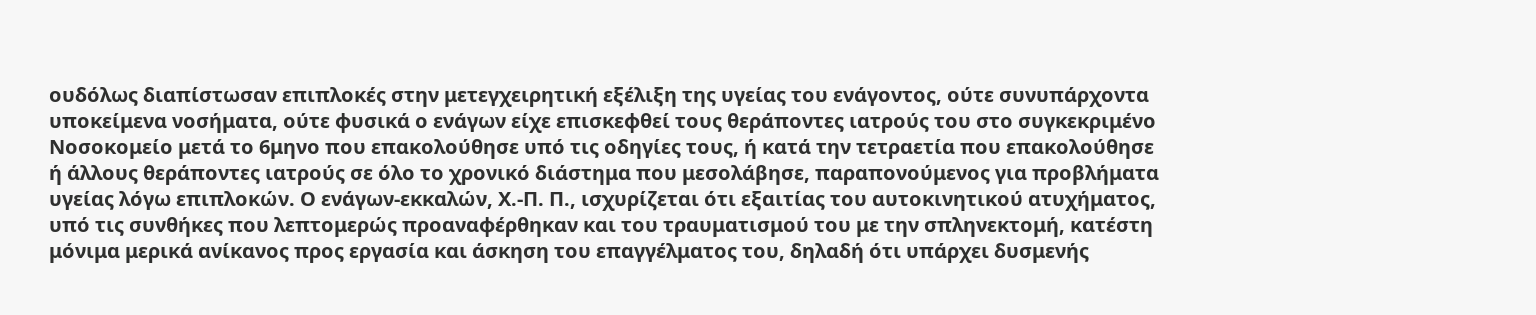ουδόλως διαπίστωσαν επιπλοκές στην μετεγχειρητική εξέλιξη της υγείας του ενάγοντος, ούτε συνυπάρχοντα υποκείμενα νοσήματα, ούτε φυσικά ο ενάγων είχε επισκεφθεί τους θεράποντες ιατρούς του στο συγκεκριμένο Νοσοκομείο μετά το 6μηνο που επακολούθησε υπό τις οδηγίες τους, ή κατά την τετραετία που επακολούθησε ή άλλους θεράποντες ιατρούς σε όλο το χρονικό διάστημα που μεσολάβησε, παραπονούμενος για προβλήματα υγείας λόγω επιπλοκών. Ο ενάγων-εκκαλών, Χ.-Π. Π., ισχυρίζεται ότι εξαιτίας του αυτοκινητικού ατυχήματος, υπό τις συνθήκες που λεπτομερώς προαναφέρθηκαν και του τραυματισμού του με την σπληνεκτομή, κατέστη μόνιμα μερικά ανίκανος προς εργασία και άσκηση του επαγγέλματος του, δηλαδή ότι υπάρχει δυσμενής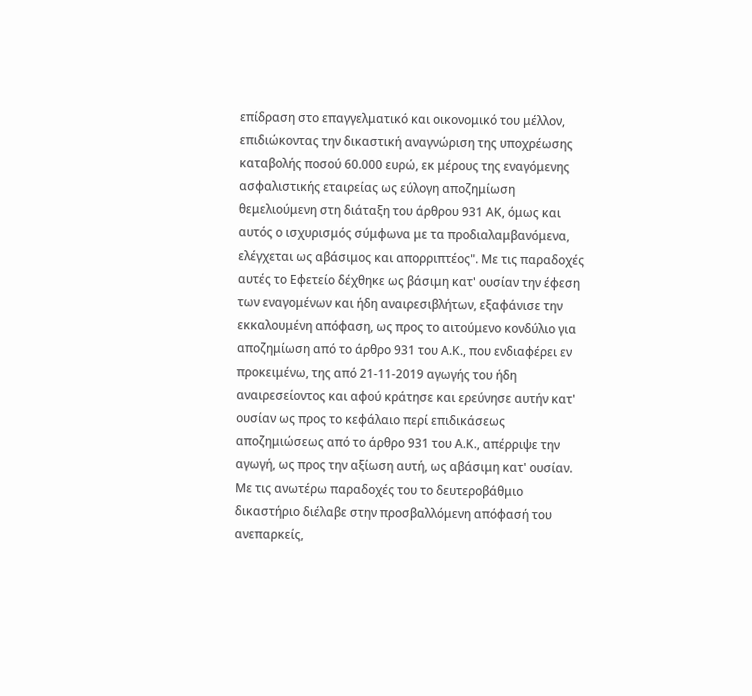επίδραση στο επαγγελματικό και οικονομικό του μέλλον, επιδιώκοντας την δικαστική αναγνώριση της υποχρέωσης καταβολής ποσού 60.000 ευρώ, εκ μέρους της εναγόμενης ασφαλιστικής εταιρείας ως εύλογη αποζημίωση θεμελιούμενη στη διάταξη του άρθρου 931 ΑΚ, όμως και αυτός ο ισχυρισμός σύμφωνα με τα προδιαλαμβανόμενα, ελέγχεται ως αβάσιμος και απορριπτέος". Με τις παραδοχές αυτές το Εφετείο δέχθηκε ως βάσιμη κατ' ουσίαν την έφεση των εναγομένων και ήδη αναιρεσιβλήτων, εξαφάνισε την εκκαλουμένη απόφαση, ως προς το αιτούμενο κονδύλιο για αποζημίωση από το άρθρο 931 του Α.Κ., που ενδιαφέρει εν προκειμένω, της από 21-11-2019 αγωγής του ήδη αναιρεσείοντος και αφού κράτησε και ερεύνησε αυτήν κατ' ουσίαν ως προς το κεφάλαιο περί επιδικάσεως αποζημιώσεως από το άρθρο 931 του Α.Κ., απέρριψε την αγωγή, ως προς την αξίωση αυτή, ως αβάσιμη κατ' ουσίαν. Με τις ανωτέρω παραδοχές του το δευτεροβάθμιο δικαστήριο διέλαβε στην προσβαλλόμενη απόφασή του ανεπαρκείς,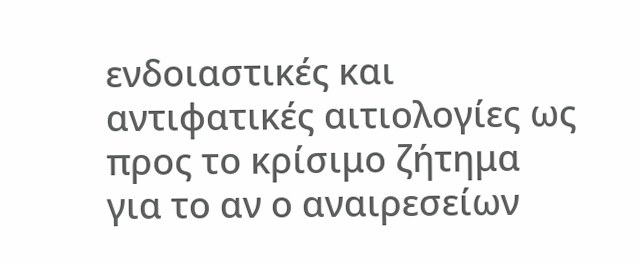ενδοιαστικές και αντιφατικές αιτιολογίες ως προς το κρίσιμο ζήτημα για το αν ο αναιρεσείων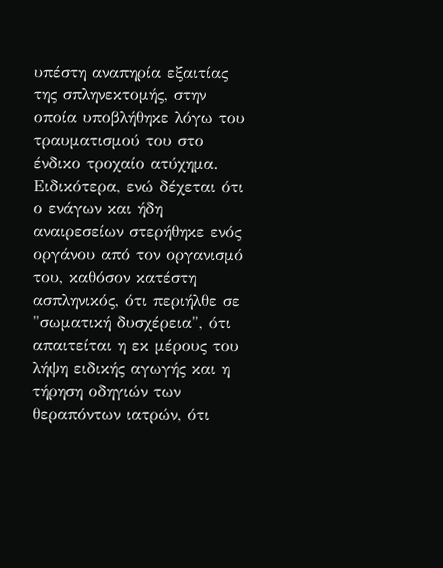υπέστη αναπηρία εξαιτίας της σπληνεκτομής, στην οποία υποβλήθηκε λόγω του τραυματισμού του στο ένδικο τροχαίο ατύχημα. Ειδικότερα, ενώ δέχεται ότι ο ενάγων και ήδη αναιρεσείων στερήθηκε ενός οργάνου από τον οργανισμό του, καθόσον κατέστη ασπληνικός, ότι περιήλθε σε "σωματική δυσχέρεια", ότι απαιτείται η εκ μέρους του λήψη ειδικής αγωγής και η τήρηση οδηγιών των θεραπόντων ιατρών, ότι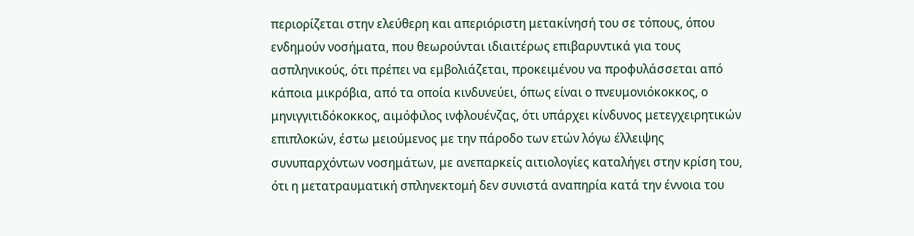περιορίζεται στην ελεύθερη και απεριόριστη μετακίνησή του σε τόπους, όπου ενδημούν νοσήματα, που θεωρούνται ιδιαιτέρως επιβαρυντικά για τους ασπληνικούς, ότι πρέπει να εμβολιάζεται, προκειμένου να προφυλάσσεται από κάποια μικρόβια, από τα οποία κινδυνεύει, όπως είναι ο πνευμονιόκοκκος, ο μηνιγγιτιδόκοκκος, αιμόφιλος ινφλουένζας, ότι υπάρχει κίνδυνος μετεγχειρητικών επιπλοκών, έστω μειούμενος με την πάροδο των ετών λόγω έλλειψης συνυπαρχόντων νοσημάτων, με ανεπαρκείς αιτιολογίες καταλήγει στην κρίση του, ότι η μετατραυματική σπληνεκτομή δεν συνιστά αναπηρία κατά την έννοια του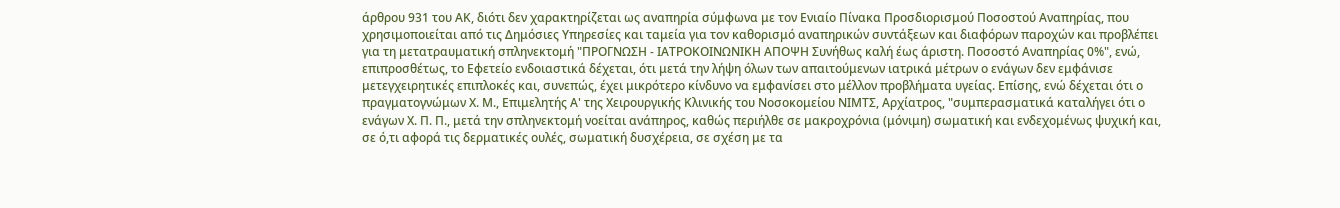άρθρου 931 του ΑΚ, διότι δεν χαρακτηρίζεται ως αναπηρία σύμφωνα με τον Ενιαίο Πίνακα Προσδιορισμού Ποσοστού Αναπηρίας, που χρησιμοποιείται από τις Δημόσιες Υπηρεσίες και ταμεία για τον καθορισμό αναπηρικών συντάξεων και διαφόρων παροχών και προβλέπει για τη μετατραυματική σπληνεκτομή "ΠΡΟΓΝΩΣΗ - ΙΑΤΡΟΚΟΙΝΩΝΙΚΗ ΑΠΟΨΗ Συνήθως καλή έως άριστη. Ποσοστό Αναπηρίας 0%", ενώ, επιπροσθέτως, το Εφετείο ενδοιαστικά δέχεται, ότι μετά την λήψη όλων των απαιτούμενων ιατρικά μέτρων ο ενάγων δεν εμφάνισε μετεγχειρητικές επιπλοκές και, συνεπώς, έχει μικρότερο κίνδυνο να εμφανίσει στο μέλλον προβλήματα υγείας. Επίσης, ενώ δέχεται ότι ο πραγματογνώμων Χ. Μ., Επιμελητής Α' της Χειρουργικής Κλινικής του Νοσοκομείου ΝΙΜΤΣ, Αρχίατρος, "συμπερασματικά καταλήγει ότι ο ενάγων Χ. Π. Π., μετά την σπληνεκτομή νοείται ανάπηρος, καθώς περιήλθε σε μακροχρόνια (μόνιμη) σωματική και ενδεχομένως ψυχική και, σε ό,τι αφορά τις δερματικές ουλές, σωματική δυσχέρεια, σε σχέση με τα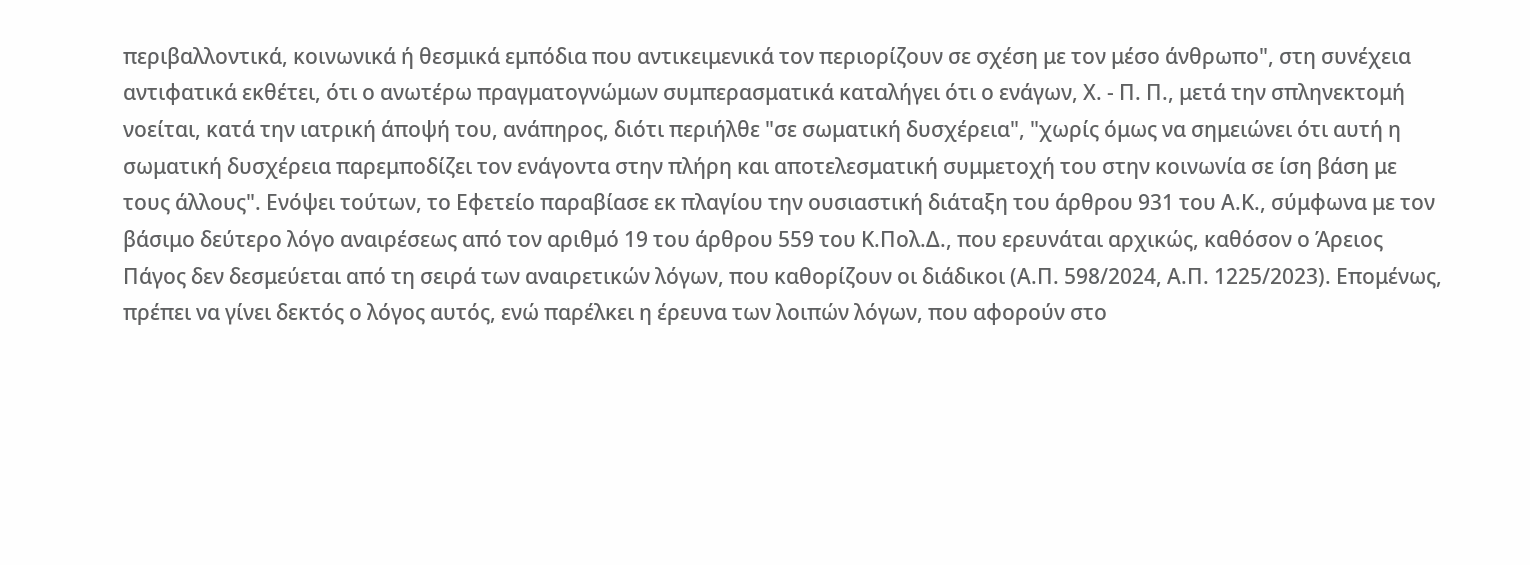περιβαλλοντικά, κοινωνικά ή θεσμικά εμπόδια που αντικειμενικά τον περιορίζουν σε σχέση με τον μέσο άνθρωπο", στη συνέχεια αντιφατικά εκθέτει, ότι ο ανωτέρω πραγματογνώμων συμπερασματικά καταλήγει ότι ο ενάγων, Χ. - Π. Π., μετά την σπληνεκτομή νοείται, κατά την ιατρική άποψή του, ανάπηρος, διότι περιήλθε "σε σωματική δυσχέρεια", "χωρίς όμως να σημειώνει ότι αυτή η σωματική δυσχέρεια παρεμποδίζει τον ενάγοντα στην πλήρη και αποτελεσματική συμμετοχή του στην κοινωνία σε ίση βάση με τους άλλους". Ενόψει τούτων, το Εφετείο παραβίασε εκ πλαγίου την ουσιαστική διάταξη του άρθρου 931 του Α.Κ., σύμφωνα με τον βάσιμο δεύτερο λόγο αναιρέσεως από τον αριθμό 19 του άρθρου 559 του Κ.Πολ.Δ., που ερευνάται αρχικώς, καθόσον ο Άρειος Πάγος δεν δεσμεύεται από τη σειρά των αναιρετικών λόγων, που καθορίζουν οι διάδικοι (Α.Π. 598/2024, Α.Π. 1225/2023). Επομένως, πρέπει να γίνει δεκτός ο λόγος αυτός, ενώ παρέλκει η έρευνα των λοιπών λόγων, που αφορούν στο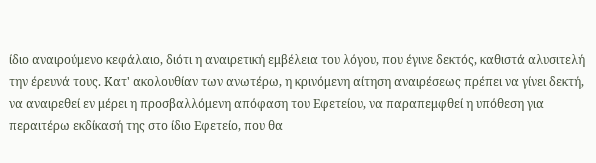ίδιο αναιρούμενο κεφάλαιο, διότι η αναιρετική εμβέλεια του λόγου, που έγινε δεκτός, καθιστά αλυσιτελή την έρευνά τους. Κατ' ακολουθίαν των ανωτέρω, η κρινόμενη αίτηση αναιρέσεως πρέπει να γίνει δεκτή, να αναιρεθεί εν μέρει η προσβαλλόμενη απόφαση του Εφετείου, να παραπεμφθεί η υπόθεση για περαιτέρω εκδίκασή της στο ίδιο Εφετείο, που θα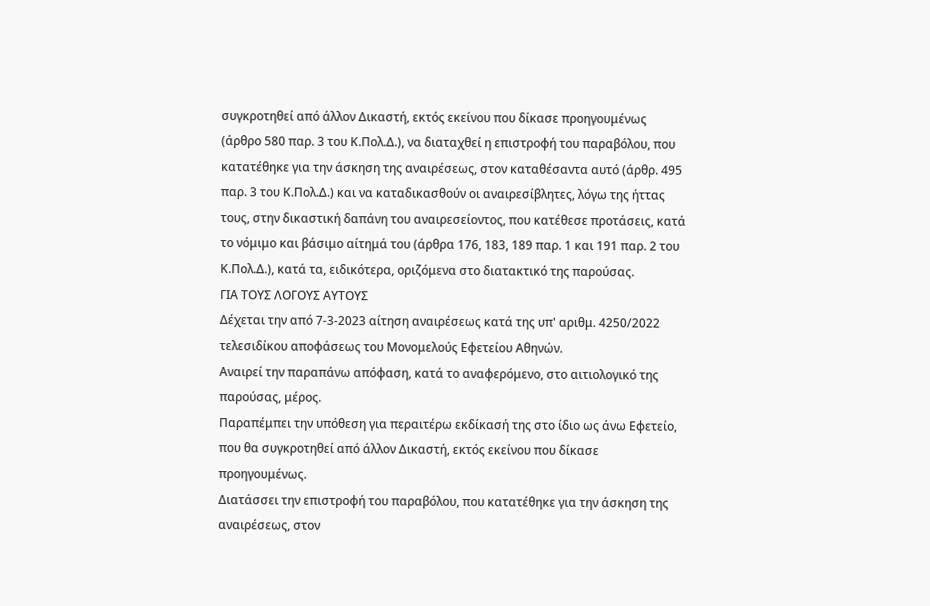συγκροτηθεί από άλλον Δικαστή, εκτός εκείνου που δίκασε προηγουμένως (άρθρο 580 παρ. 3 του Κ.Πολ.Δ.), να διαταχθεί η επιστροφή του παραβόλου, που κατατέθηκε για την άσκηση της αναιρέσεως, στον καταθέσαντα αυτό (άρθρ. 495 παρ. 3 του Κ.Πολ.Δ.) και να καταδικασθούν οι αναιρεσίβλητες, λόγω της ήττας τους, στην δικαστική δαπάνη του αναιρεσείοντος, που κατέθεσε προτάσεις, κατά το νόμιμο και βάσιμο αίτημά του (άρθρα 176, 183, 189 παρ. 1 και 191 παρ. 2 του Κ.Πολ.Δ.), κατά τα, ειδικότερα, οριζόμενα στο διατακτικό της παρούσας.
ΓΙΑ ΤΟΥΣ ΛΟΓΟΥΣ ΑΥΤΟΥΣ
Δέχεται την από 7-3-2023 αίτηση αναιρέσεως κατά της υπ' αριθμ. 4250/2022 τελεσιδίκου αποφάσεως του Μονομελούς Εφετείου Αθηνών.
Αναιρεί την παραπάνω απόφαση, κατά το αναφερόμενο, στο αιτιολογικό της παρούσας, μέρος.
Παραπέμπει την υπόθεση για περαιτέρω εκδίκασή της στο ίδιο ως άνω Εφετείο, που θα συγκροτηθεί από άλλον Δικαστή, εκτός εκείνου που δίκασε προηγουμένως.
Διατάσσει την επιστροφή του παραβόλου, που κατατέθηκε για την άσκηση της αναιρέσεως, στον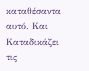καταθέσαντα αυτό. Και
Καταδικάζει τις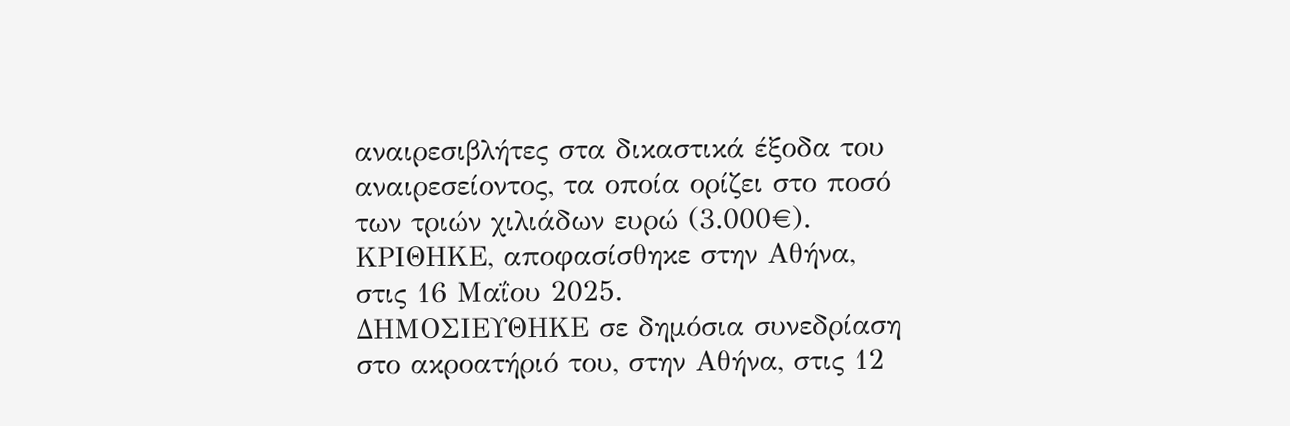αναιρεσιβλήτες στα δικαστικά έξοδα του αναιρεσείοντος, τα οποία ορίζει στο ποσό των τριών χιλιάδων ευρώ (3.000€).
ΚΡΙΘΗΚΕ, αποφασίσθηκε στην Αθήνα, στις 16 Μαΐου 2025.
ΔΗΜΟΣΙΕΥΘΗΚΕ σε δημόσια συνεδρίαση στο ακροατήριό του, στην Αθήνα, στις 12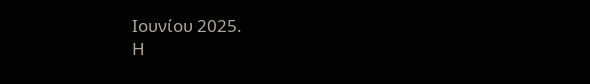Ιουνίου 2025.
Η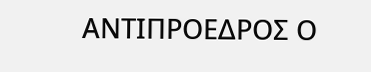ΑΝΤΙΠΡΟΕΔΡΟΣ Ο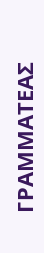ΓΡΑΜΜΑΤΕΑΣ